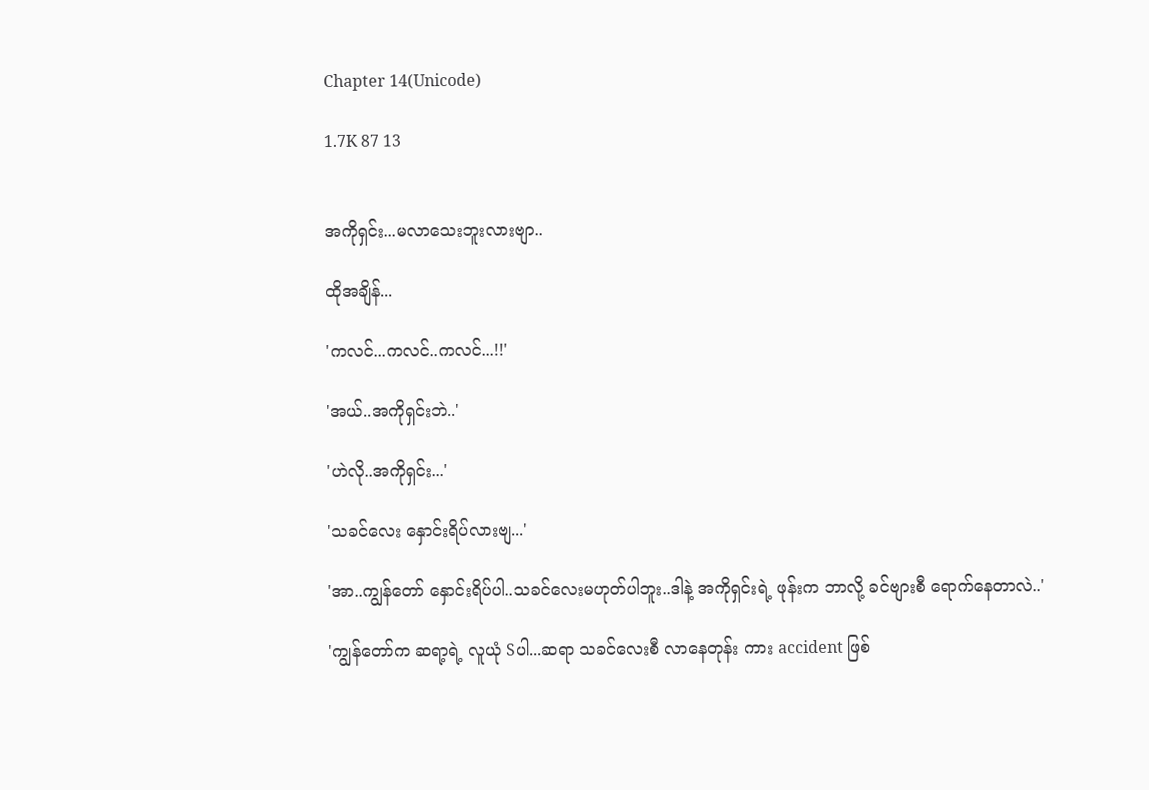Chapter 14(Unicode)

1.7K 87 13


အကိုရှင်း...မလာသေးဘူးလားဗျာ..

ထိုအချိန်...

'ကလင်...ကလင်..ကလင်...!!'

'အယ်..အကိုရှင်းဘဲ..'

'ဟဲလို..အကိုရှင်း...'

'သခင်လေး နှောင်းရိပ်လားဗျ...'

'အာ..ကျွန်တော် နှောင်းရိပ်ပါ..သခင်လေးမဟုတ်ပါဘူး..ဒါနဲ့ အကိုရှင်းရဲ့ ဖုန်းက ဘာလို့ ခင်ဗျားစီ ရောက်နေတာလဲ..'

'ကျွန်တော်က ဆရာ့ရဲ့ လူယုံ Sပါ...ဆရာ သခင်လေးစီ လာနေတုန်း ကား accident ဖြစ်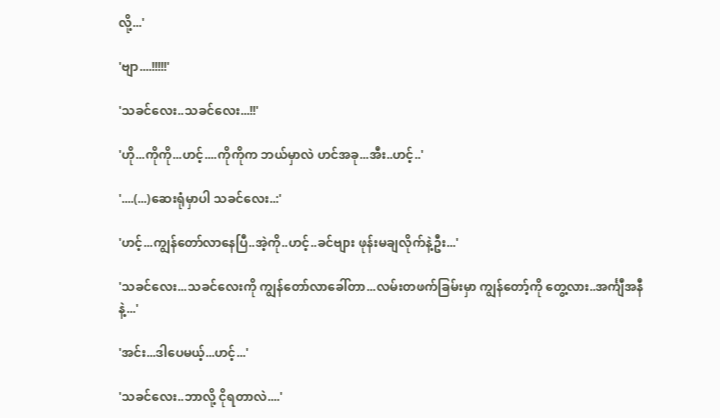လို့...'

'ဗျာ....!!!!!'

'သခင်လေး..သခင်လေး...!!'

'ဟို...ကိုကို...ဟင့်....ကိုကိုက ဘယ်မှာလဲ ဟင်အခု...အီး..ဟင့်..'

'....(...)ဆေးရုံမှာပါ သခင်လေး..:'

'ဟင့်...ကျွန်တော်လာနေပြီ..အဲ့ကို..ဟင့်..ခင်ဗျား ဖုန်းမချလိုက်နဲ့ဦး...'

'သခင်လေး...သခင်လေးကို ကျွန်တော်လာခေါ်တာ...လမ်းတဖက်ခြမ်းမှာ ကျွန်တော့်ကို တွေ့လား..အင်္ကျီအနီနဲ့...'

'အင်း...ဒါပေမယ့်...ဟင့်...'

'သခင်လေး..ဘာလို့ ငိုရတာလဲ....'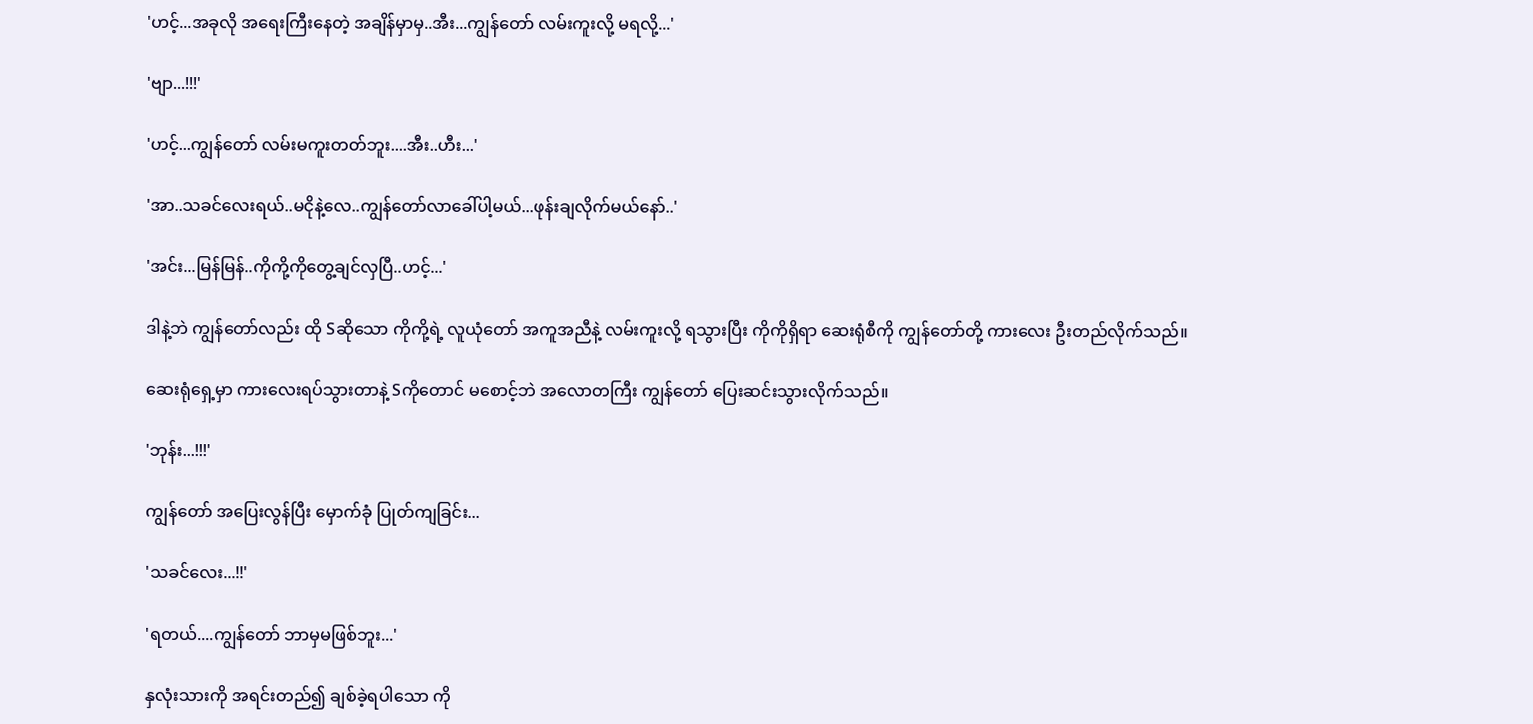'ဟင့်...အခုလို အရေးကြီးနေတဲ့ အချိန်မှာမှ..အီး...ကျွန်တော် လမ်းကူးလို့ မရလို့...'

'ဗျာ...!!!'

'ဟင့်...ကျွန်တော် လမ်းမကူးတတ်ဘူး....အီး..ဟီး...'

'အာ..သခင်လေးရယ်..မငိုနဲ့လေ..ကျွန်တော်လာခေါ်ပါ့မယ်...ဖုန်းချလိုက်မယ်နော်..'

'အင်း...မြန်မြန်..ကိုကို့ကိုတွေ့ချင်လှပြီ..ဟင့်...'

ဒါနဲ့ဘဲ ကျွန်တော်လည်း ထို Sဆိုသော ကိုကို့ရဲ့ လူယုံတော် အကူအညီနဲ့ လမ်းကူးလို့ ရသွားပြီး ကိုကိုရှိရာ ဆေးရုံစီကို ကျွန်တော်တို့ ကားလေး ဦးတည်လိုက်သည်။

ဆေးရုံရှေ့မှာ ကားလေးရပ်သွားတာနဲ့ Sကိုတောင် မစောင့်ဘဲ အလောတကြီး ကျွန်တော် ပြေးဆင်းသွားလိုက်သည်။

'ဘုန်း...!!!'

ကျွန်တော် အပြေးလွန်ပြီး မှောက်ခုံ ပြုတ်ကျခြင်း...

'သခင်လေး...!!'

'ရတယ်....ကျွန်တော် ဘာမှမဖြစ်ဘူး...'

နှလုံးသားကို အရင်းတည်၍ ချစ်ခဲ့ရပါသော ကို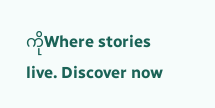ကိုWhere stories live. Discover now